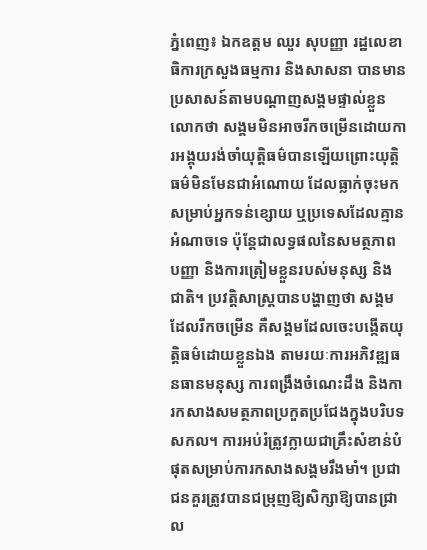ភ្នំពេញ៖ ឯកឧត្តម ឈួរ សុបញ្ញា រដ្ឋលេខាធិការក្រសួងធម្មការ និងសាសនា បានមានប្រសាសន៍តាមបណ្តាញសង្គមផ្ទាល់ខ្លួនលោកថា សង្គមមិនអាចរីកចម្រើនដោយការអង្គុយរង់ចាំយុត្តិធម៌បានឡើយព្រោះយុត្តិធម៌មិនមែនជាអំណោយ ដែលធ្លាក់ចុះមកសម្រាប់អ្នកទន់ខ្សោយ ឬប្រទេសដែលគ្មានអំណាចទេ ប៉ុន្តែជាលទ្ធផលនៃសមត្ថភាព បញ្ញា និងការត្រៀមខ្លួនរបស់មនុស្ស និងជាតិ។ ប្រវត្តិសាស្ត្របានបង្ហាញថា សង្គមដែលរីកចម្រើន គឺសង្គមដែលចេះបង្កើតយុត្តិធម៌ដោយខ្លួនឯង តាមរយៈការអភិវឌ្ឍធនធានមនុស្ស ការពង្រឹងចំណេះដឹង និងការកសាងសមត្ថភាពប្រកួតប្រជែងក្នុងបរិបទសកល។ ការអប់រំត្រូវក្លាយជាគ្រឹះសំខាន់បំផុតសម្រាប់ការកសាងសង្គមរឹងមាំ។ ប្រជាជនគួរត្រូវបានជម្រុញឱ្យសិក្សាឱ្យបានជ្រាល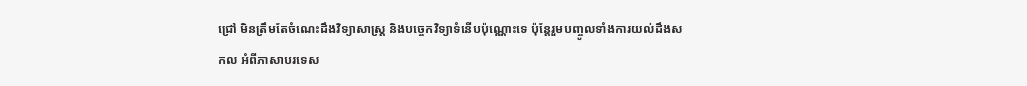ជ្រៅ មិនត្រឹមតែចំណេះដឹងវិទ្យាសាស្ត្រ និងបច្ចេកវិទ្យាទំនើបប៉ុណ្ណោះទេ ប៉ុន្តែរួមបញ្ចូលទាំងការយល់ដឹងសកល អំពីភាសាបរទេស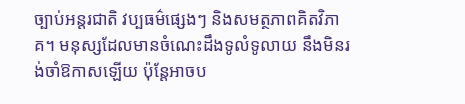ច្បាប់អន្តរជាតិ វប្បធម៌ផ្សេងៗ និងសមត្ថភាពគិតវិភាគ។ មនុស្សដែលមានចំណេះដឹងទូលំទូលាយ នឹងមិនរង់ចាំឱកាសឡើយ ប៉ុន្តែអាចប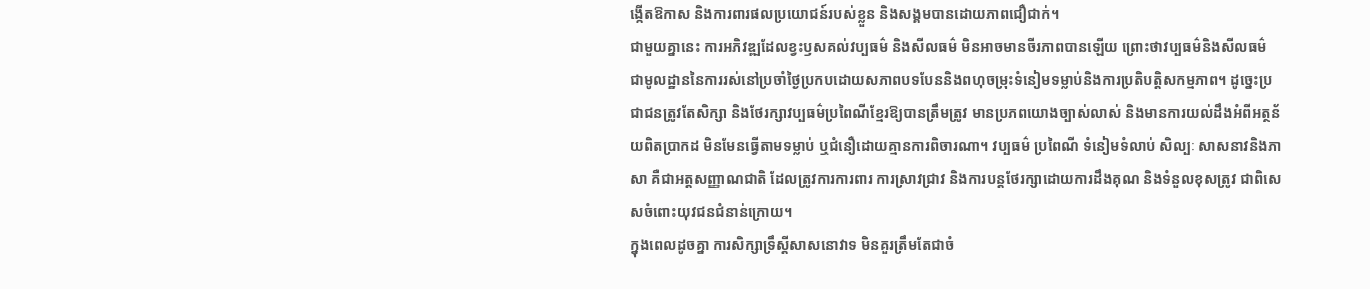ង្កើតឱកាស និងការពារផលប្រយោជន៍របស់ខ្លួន និងសង្គមបានដោយភាពជឿជាក់។
ជាមួយគ្នានេះ ការអភិវឌ្ឍដែលខ្វះឫសគល់វប្បធម៌ និងសីលធម៌ មិនអាចមានចីរភាពបានឡើយ ព្រោះថាវប្បធម៌និងសីលធម៌ ជាមូលដ្ឋាននៃការរស់នៅប្រចាំថ្ងៃប្រកបដោយសភាពបទបែននិងពហុចម្រុះទំនៀមទម្លាប់និងការប្រតិបត្តិសកម្មភាព។ ដូច្នេះប្រជាជនត្រូវតែសិក្សា និងថែរក្សាវប្បធម៌ប្រពៃណីខ្មែរឱ្យបានត្រឹមត្រូវ មានប្រភពយោងច្បាស់លាស់ និងមានការយល់ដឹងអំពីអត្ថន័យពិតប្រាកដ មិនមែនធ្វើតាមទម្លាប់ ឬជំនឿដោយគ្មានការពិចារណា។ វប្បធម៌ ប្រពៃណី ទំនៀមទំលាប់ សិល្បៈ សាសនាវនិងភាសា គឺជាអត្តសញ្ញាណជាតិ ដែលត្រូវការការពារ ការស្រាវជ្រាវ និងការបន្តថែរក្សាដោយការដឹងគុណ និងទំនួលខុសត្រូវ ជាពិសេសចំពោះយុវជនជំនាន់ក្រោយ។
ក្នុងពេលដូចគ្នា ការសិក្សាទ្រឹស្តីសាសនោវាទ មិនគួរត្រឹមតែជាចំ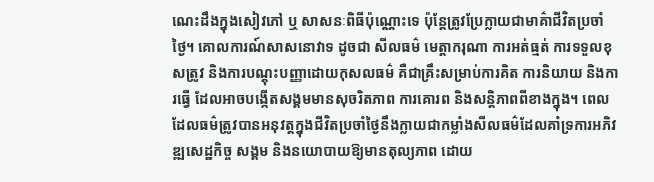ណេះដឹងក្នុងសៀវភៅ ឬ សាសនៈពិធីប៉ុណ្ណោះទេ ប៉ុន្តែត្រូវប្រែក្លាយជាមាគ៌ាជីវិតប្រចាំថ្ងៃ។ គោលការណ៍សាសនោវាទ ដូចជា សីលធម៌ មេត្តាករុណា ការអត់ធ្មត់ ការទទួលខុសត្រូវ និងការបណ្តុះបញ្ញាដោយកុសលធម៌ គឺជាគ្រឹះសម្រាប់ការគិត ការនិយាយ និងការធ្វើ ដែលអាចបង្កើតសង្គមមានសុចរិតភាព ការគោរព និងសន្តិភាពពីខាងក្នុង។ ពេលដែលធម៌ត្រូវបានអនុវត្តក្នុងជីវិតប្រចាំថ្ងៃនឹងក្លាយជាកម្លាំងសីលធម៌ដែលគាំទ្រការអភិវឌ្ឍសេដ្ឋកិច្ច សង្គម និងនយោបាយឱ្យមានតុល្យភាព ដោយ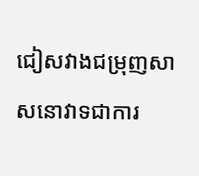ជៀសវាងជម្រុញសាសនោវាទជាការ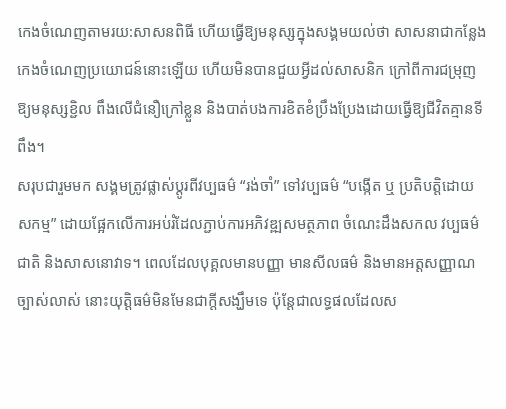កេងចំណេញតាមរយ:សាសនពិធី ហើយធ្វើឱ្យមនុស្សក្នុងសង្គមយល់ថា សាសនាជាកន្លែងកេងចំណេញប្រយោជន៍នោះឡើយ ហើយមិនបានជួយអ្វីដល់សាសនិក ក្រៅពីការជម្រុញឱ្យមនុស្សខ្ជិល ពឹងលើជំនឿក្រៅខ្លួន និងបាត់បងការខិតខំប្រឹងប្រែងដោយធ្វើឱ្យជីវិតគ្មានទីពឹង។
សរុបជារួមមក សង្គមត្រូវផ្លាស់ប្តូរពីវប្បធម៌ “រង់ចាំ” ទៅវប្បធម៌ “បង្កើត ឬ ប្រតិបត្តិដោយសកម្ម” ដោយផ្អែកលើការអប់រំដែលភ្ជាប់ការអភិវឌ្ឍសមត្ថភាព ចំណេះដឹងសកល វប្បធម៌ជាតិ និងសាសនោវាទ។ ពេលដែលបុគ្គលមានបញ្ញា មានសីលធម៌ និងមានអត្តសញ្ញាណច្បាស់លាស់ នោះយុត្តិធម៌មិនមែនជាក្តីសង្ឃឹមទេ ប៉ុន្តែជាលទ្ធផលដែលស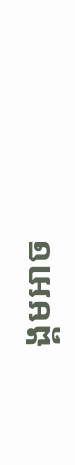ង្គមអាច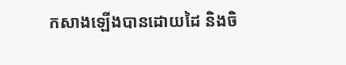កសាងឡើងបានដោយដៃ និងចិ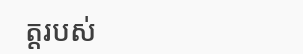ត្តរបស់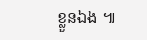ខ្លួនឯង ៕